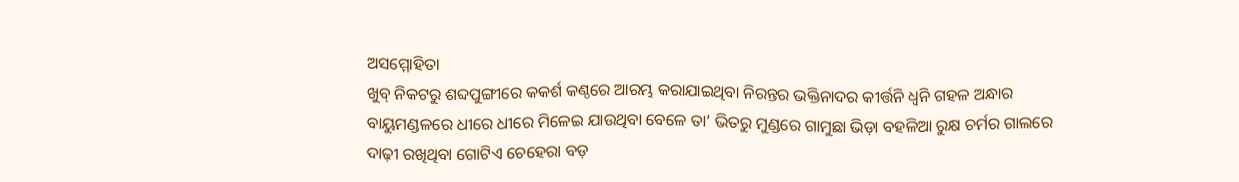ଅସମ୍ମୋହିତା
ଖୁବ୍ ନିକଟରୁ ଶବ୍ଦପୁଙ୍ଗୀରେ କକର୍ଶ କଣ୍ଠରେ ଆରମ୍ଭ କରାଯାଇଥିବା ନିରନ୍ତର ଭକ୍ତିନାଦର କୀର୍ତ୍ତନି ଧ୍ୱନି ଗହଳ ଅନ୍ଧାର ବାୟୁମଣ୍ଡଳରେ ଧୀରେ ଧୀରେ ମିଳେଇ ଯାଉଥିବା ବେଳେ ତା’ ଭିତରୁ ମୁଣ୍ଡରେ ଗାମୁଛା ଭିଡ଼ା ବହଳିଆ ରୁକ୍ଷ ଚର୍ମର ଗାଲରେ ଦାଢ଼ୀ ରଖିଥିବା ଗୋଟିଏ ଚେହେରା ବଡ଼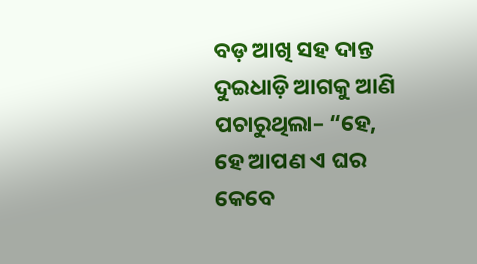ବଡ଼ ଆଖି ସହ ଦାନ୍ତ ଦୁଇଧାଡ଼ି ଆଗକୁ ଆଣି ପଚାରୁଥିଲା– “ହେ, ହେ ଆପଣ ଏ ଘର କେବେ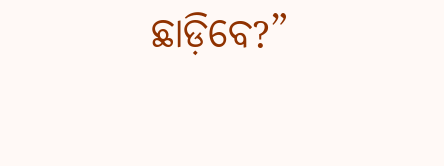ଛାଡ଼ିବେ?”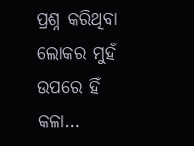ପ୍ରଶ୍ନ କରିଥିବା ଲୋକର ମୁହଁ ଉପରେ ହିଁ କଳା…